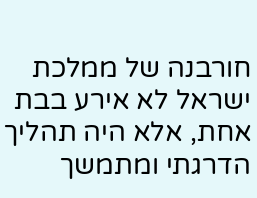חורבנה של ממלכת ישראל לא אירע בבת אחת, אלא היה תהליך הדרגתי ומתמשך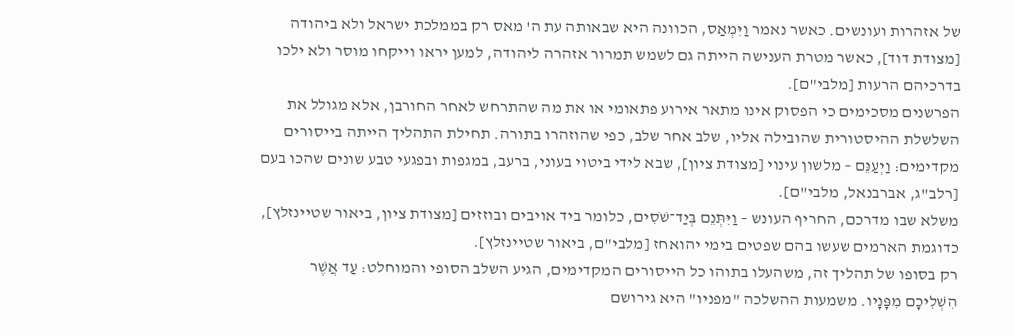של אזהרות ועונשים. כאשר נאמר וַיִּמְאַס, הכוונה היא שבאותה עת ה' מאס רק בממלכת ישראל ולא ביהודה [מצודת דוד], כאשר מטרת הענישה הייתה גם לשמש תמרור אזהרה ליהודה, למען יראו וייקחו מוסר ולא ילכו בדרכיהם הרעות [מלבי"ם].
הפרשנים מסכימים כי הפסוק אינו מתאר אירוע פתאומי או את מה שהתרחש לאחר החורבן, אלא מגולל את השלשלת ההיסטורית שהובילה אליו, שלב אחר שלב, כפי שהוזהרו בתורה. תחילת התהליך הייתה בייסורים מקדימים: וַיְעַנֵּם – מלשון עינוי [מצודת ציון], שבא לידי ביטוי בעוני, ברעב, במגפות ובפגעי טבע שונים שהכו בעם [רלב"ג, אברבנאל, מלבי"ם].
משלא שבו מדרכם, החריף העונש – וַיִּתְּנֵם בְּיַד־שֹׁסִים, כלומר ביד אויבים ובוזזים [מצודת ציון, ביאור שטיינזלץ], כדוגמת הארמים שעשו בהם שפטים בימי יהואחז [מלבי"ם, ביאור שטיינזלץ].
רק בסופו של תהליך זה, משהעלו בתוהו כל הייסורים המקדימים, הגיע השלב הסופי והמוחלט: עַד אֲשֶׁר הִשְׁלִיכָם מִפָּנָיו. משמעות ההשלכה "מפניו" היא גירושם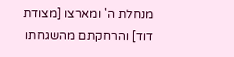מנחלת ה' ומארצו [מצודת דוד] והרחקתם מהשגחתו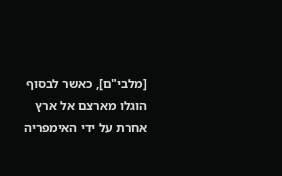[מלבי"ם], כאשר לבסוף הוגלו מארצם אל ארץ אחרת על ידי האימפריה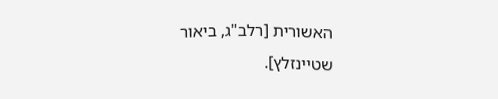האשורית [רלב"ג, ביאור שטיינזלץ].